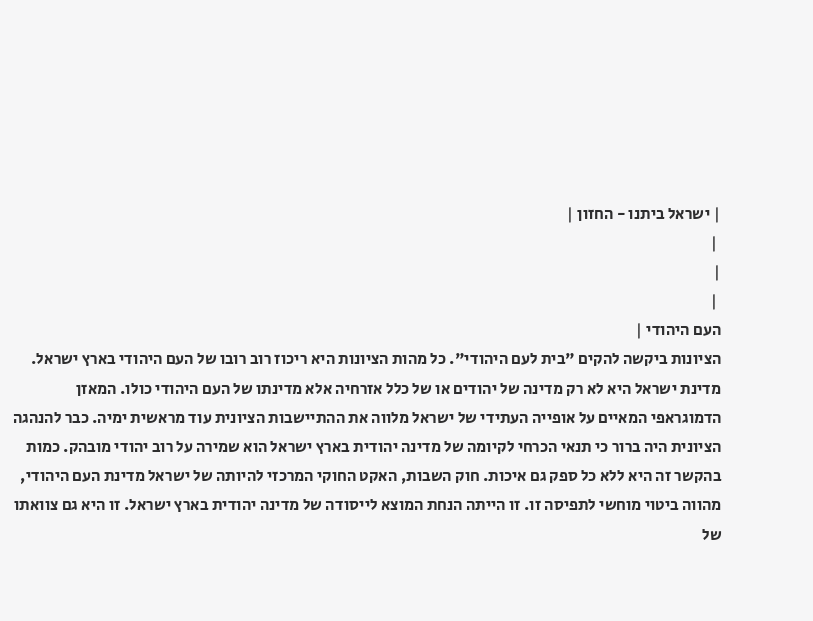| ישראל ביתנו - החזון |
 |
|
 |
העם היהודי |
הציונות ביקשה להקים "בית לעם היהודי". כל מהות הציונות היא ריכוז רוב רובו של העם היהודי בארץ ישראל. מדינת ישראל היא לא רק מדינה של יהודים או של כלל אזרחיה אלא מדינתו של העם היהודי כולו. המאזן הדמוגראפי המאיים על אופייה העתידי של ישראל מלווה את ההתיישבות הציונית עוד מראשית ימיה. כבר להנהגה הציונית היה ברור כי תנאי הכרחי לקיומה של מדינה יהודית בארץ ישראל הוא שמירה על רוב יהודי מובהק. כמות בהקשר זה היא ללא כל ספק גם איכות. חוק השבות, האקט החוקי המרכזי להיותה של ישראל מדינת העם היהודי, מהווה ביטוי מוחשי לתפיסה זו. זו הייתה הנחת המוצא לייסודה של מדינה יהודית בארץ ישראל. זו היא גם צוואתו של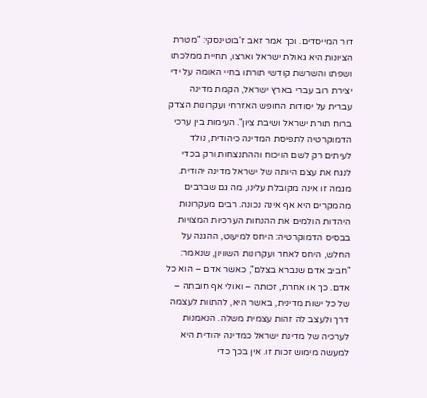דור המייסדים. וכך אמר זאב ז'בוטינסקי: "מטרת הציונות היא גאולת ישראל וארצו, תחיית ממלכתו ושפתו והשרשת קודשי תורתו בחיי האומה על ידי יצירת רוב עברי בארץ ישראל, הקמת מדינה עברית על יסודות החופש האזרחי ועקרונות הצדק ברוח תורת ישראל ושיבת ציון". העימות בין ערכי הדמוקרטיה לתפיסת המדינה כיהודית, נולד לעיתים רק לשם הויכוח וההתנצחות ורק בכדי לנגח את עצם היותה של ישראל מדינה יהודית. מגמה זו אינה מקובלת עלינו, מה גם שברבים מהמקרים היא אף אינה נכונה. רבים מעקרונות היהדות הולמים את ההנחות הערכיות המצויות בבסיס הדמוקרטיה: היחס למיעוט, ההגנה על החלש, היחס לאחר ועקרונות השוויון, שנאמר: "חביב אדם שנברא בצלם", כאשר אדם – הוא כל אדם. כך או אחרת, זכותה – ואולי אף חובתה – של כל ישות מדינית, באשר היא, להתוות לעצמה דרך ולעצב לה זהות עצמית משלה. הנאמנות לערכיה של מדינת ישראל כמדינה יהודית היא למעשה מימוש זכות זו. אין בכך כדי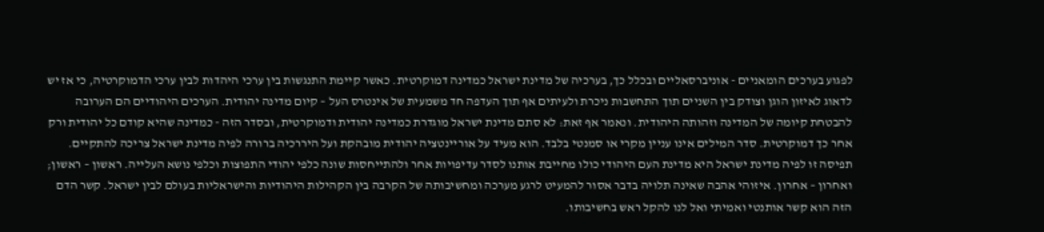לפגוע בערכים הומאניים - אוניברסאליים ובכלל כך, בערכיה של מדינת ישראל כמדינה דמוקרטית. כאשר קיימת התנגשות בין ערכי היהדות לבין ערכי הדמוקרטיה, כי אז יש לדאוג לאיזון הוגן וצודק בין השניים תוך התחשבות ניכרת ולעיתים אף תוך העדפה חד משמעית של אינטרס העל – קיום מדינה יהודית. הערכים היהודיים הם הערובה להבטחת קיומה של המדינה וזהותה היהודית. ונאמר אף זאת: לא סתם מדינת ישראל מוגדרת כמדינה יהודית ודמוקרטית, ובסדר הזה - כמדינה שהיא קודם כל יהודית ורק אחר כך דמוקרטית. סדר המילים אינו עניין מקרי או סמנטי בלבד. הוא מעיד על אוריינטציה יהודית מובהקת ועל היררכיה ברורה לפיה מדינת ישראל צריכה להתקיים. תפיסה זו לפיה מדינת ישראל היא מדינת העם היהודי כולו מחייבת אותנו לסדר עדיפויות אחר ולהתייחסות שונה כלפי יהודי התפוצות וכלפי נושא העלייה. ראשון – ראשון; ואחרון – אחרון. איזוהי אהבה שאינה תלויה בדבר אסור להמעיט לרגע מערכה ומחשיבותה של הקרבה בין הקהילות היהודיות והישראליות בעולם לבין ישראל. קשר הדם הזה הוא קשר אותנטי ואמיתי ואל לנו להקל ראש בחשיבותו.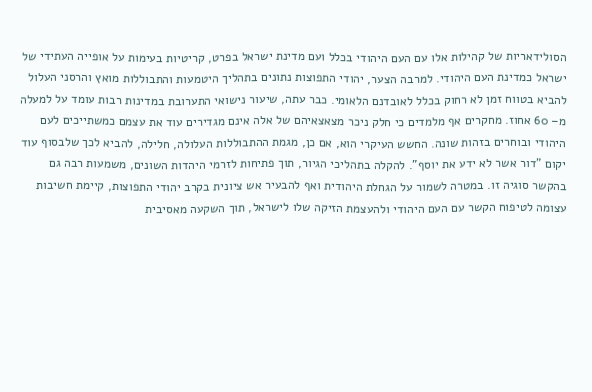הסולידאריות של קהילות אלו עם העם היהודי בכלל ועם מדינת ישראל בפרט, קריטיות בעימות על אופייה העתידי של ישראל כמדינת העם היהודי. למרבה הצער, יהודי התפוצות נתונים בתהליך היטמעות והתבוללות מואץ והרסני העלול להביא בטווח זמן לא רחוק בכלל לאובדנם הלאומי. כבר עתה, שיעור נישואי התערובת במדינות רבות עומד על למעלה מ– 60 אחוז. מחקרים אף מלמדים כי חלק ניכר מצאצאיהם של אלה אינם מגדירים עוד את עצמם כמשתייכים לעם היהודי ובוחרים בזהות שונה. החשש העיקרי הוא, אם כן, מגמת ההתבוללות העלולה, חלילה, להביא לכך שלבסוף עוד יקום "דור אשר לא ידע את יוסף". להקלה בתהליכי הגיור, תוך פתיחות לזרמי היהדות השונים, משמעות רבה גם בהקשר סוגיה זו. במטרה לשמור על הגחלת היהודית ואף להבעיר אש ציונית בקרב יהודי התפוצות, קיימת חשיבות עצומה לטיפוח הקשר עם העם היהודי ולהעצמת הזיקה שלו לישראל, תוך השקעה מאסיבית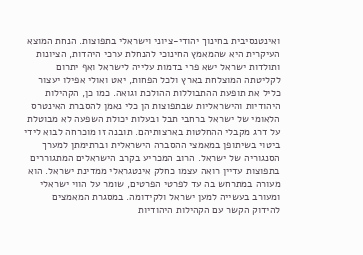ואינטנסיבית בחינוך יהודי-ציוני וישראלי בתפוצות. הנחת המוצא העיקרית היא שהמאמץ החינוכי להנחלת ערכי היהדות, הציונות ותולדות ישראל ישא פרי בדמות עלייה לישראל ואף יתרום לקליטתה המוצלחת בארץ ולכל הפחות, יאט ואולי אפילו יעצור כליל את תופעת ההתבוללות ההולכת וגואה. כמו כן, הקהילות היהודיות והישראליות שבתפוצות הן כלי נאמן להסברת האינטרס הלאומי של ישראל ברחבי תבל ובעלות יכולת השפעה לא מבוטלת על דרג מקבלי ההחלטות בארצותיהם. תובנה זו מוכרחה לבוא לידי ביטוי בשיתופן במאמצי ההסברה הישראלית וברתימתן למערך הסנגוריה של ישראל. הרוב המכריע בקרב הישראלים המתגוררים בתפוצות עדיין רואה עצמו כחלק אינטגראלי ממדינת ישראל. הוא מעורה במתרחש בה עד לפרטי הפרטים, שומר על הווי ישראלי ומעורב בעשייה למען ישראל ולקידומה. במסגרת המאמצים להידוק הקשר עם הקהילות היהודיות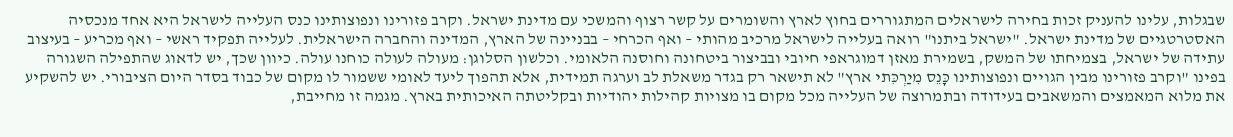שבגלות, עלינו להעניק זכות בחירה לישראלים המתגוררים בחוץ לארץ והשומרים על קשר רצוף והמשכי עם מדינת ישראל. וקרב פזורינו ונפוצותינו כנס העלייה לישראל היא אחד מנכסיה האסטרטגיים של מדינת ישראל. "ישראל ביתנו" רואה בעלייה לישראל מרכיב מהותי – ואף הכרחי – בבניינה של הארץ, המדינה והחברה הישראלית. לעלייה תפקיד ראשי – ואף מכריע – בעיצוב עתידה של ישראל, בצמיחתו של המשק, בשמירת מאזן דמוגראפי חיובי ובביצור ביטחונה וחוסנה הלאומי. וכלשון הסלוגן: מעולה לעולה כוחנו עולה. כיוון שכך, יש לדאוג שהתפילה השגורה בפינו "וקרב פזורינו מבין הגויים ונפוצותינו כָּנֵס מִיַרְכִּתי ארץ" לא תישאר רק בגדר משאלת לב וערגה תמידית, אלא תהפוך ליעד לאומי ששמור לו מקום של כבוד בסדר היום הציבורי. יש להשקיע את מלוא המאמצים והמשאבים בעידודה ובתמרוצה של העלייה מכל מקום בו מצויות קהילות יהודיות ובקליטתה האיכותית בארץ. מגמה זו מחייבת,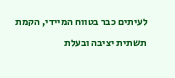לעיתים כבר בטווח המיידי, הקמת תשתית יציבה ובעלת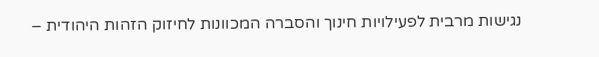נגישות מרבית לפעילויות חינוך והסברה המכוונות לחיזוק הזהות היהודית –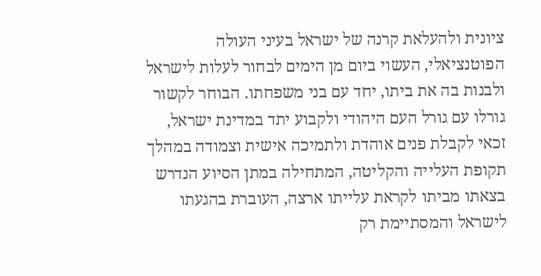ציונית ולהעלאת קרנה של ישראל בעיני העולה הפוטנציאלי, העשוי ביום מן הימים לבחור לעלות לישראל ולבנות בה את ביתו, יחד עם בני משפחתו. הבוחר לקשור גורלו עם גורל העם היהודי ולקבוע יתד במדינת ישראל, זכאי לקבלת פנים אוהדת ולתמיכה אישית וצמודה במהלך תקופת העלייה והקליטה, המתחילה במתן הסיוע הנדרש בצאתו מביתו לקראת עלייתו ארצה, העוברת בהגעתו לישראל והמסתיימת רק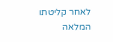לאחר קליטתו המלאה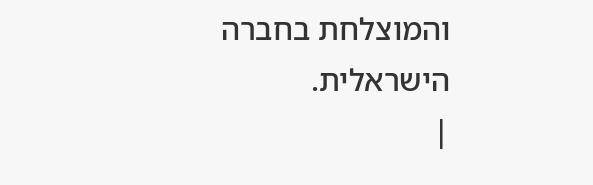והמוצלחת בחברה הישראלית.
|